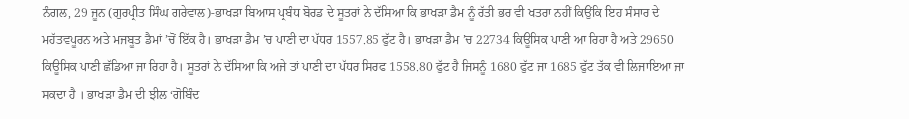ਨੰਗਲ, 29 ਜੂਨ (ਗੁਰਪ੍ਰੀਤ ਸਿੰਘ ਗਰੇਵਾਲ)-ਭਾਖੜਾ ਬਿਆਸ ਪ੍ਰਬੰਧ ਬੋਰਡ ਦੇ ਸੂਤਰਾਂ ਨੇ ਦੱਸਿਆ ਕਿ ਭਾਖੜਾ ਡੈਮ ਨੂੰ ਰੱਤੀ ਭਰ ਵੀ ਖਤਰਾ ਨਹੀਂ ਕਿਉਂਕਿ ਇਹ ਸੰਸਾਰ ਦੇ ਮਹੱਤਵਪੂਰਨ ਅਤੇ ਮਜਬੂਤ ਡੈਮਾਂ ’ਚੋਂ ਇੱਕ ਹੈ। ਭਾਖੜਾ ਡੈਮ ’ਚ ਪਾਣੀ ਦਾ ਪੱਧਰ 1557.85 ਫੁੱਟ ਹੈ। ਭਾਖੜਾ ਡੈਮ ’ਚ 22734 ਕਿਊਸਿਕ ਪਾਣੀ ਆ ਰਿਹਾ ਹੈ ਅਤੇ 29650 ਕਿਊਸਿਕ ਪਾਣੀ ਛੱਡਿਆ ਜਾ ਰਿਹਾ ਹੈ। ਸੂਤਰਾਂ ਨੇ ਦੱਸਿਆ ਕਿ ਅਜੇ ਤਾਂ ਪਾਣੀ ਦਾ ਪੱਧਰ ਸਿਰਫ 1558.80 ਫੁੱਟ ਹੈ ਜਿਸਨੂੰ 1680 ਫੁੱਟ ਜਾ 1685 ਫੁੱਟ ਤੱਕ ਵੀ ਲਿਜਾਇਆ ਜਾ ਸਕਦਾ ਹੈ । ਭਾਖੜਾ ਡੈਮ ਦੀ ਝੀਲ ‘ਗੋਬਿੰਦ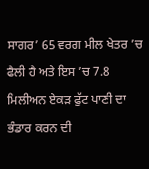ਸਾਗਰ’ 65 ਵਰਗ ਮੀਲ ਖੇਤਰ ’ਚ ਫੈਲੀ ਹੈ ਅਤੇ ਇਸ ’ਚ 7.8 ਮਿਲੀਅਨ ਏਕੜ ਫੁੱਟ ਪਾਣੀ ਦਾ ਭੰਡਾਰ ਕਰਨ ਦੀ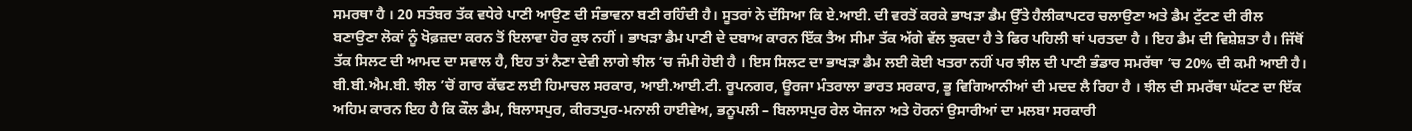ਸਮਰਥਾ ਹੈ । 20 ਸਤੰਬਰ ਤੱਕ ਵਧੇਰੇ ਪਾਣੀ ਆਉਣ ਦੀ ਸੰਭਾਵਨਾ ਬਣੀ ਰਹਿੰਦੀ ਹੈ। ਸੂਤਰਾਂ ਨੇ ਦੱਸਿਆ ਕਿ ਏ.ਆਈ. ਦੀ ਵਰਤੋਂ ਕਰਕੇ ਭਾਖੜਾ ਡੈਮ ਉੱਤੇ ਹੈਲੀਕਾਪਟਰ ਚਲਾਉਣਾ ਅਤੇ ਡੈਮ ਟੁੱਟਣ ਦੀ ਰੀਲ ਬਣਾਉਣਾ ਲੋਕਾਂ ਨੂੰ ਖੋਫ਼ਜ਼ਦਾ ਕਰਨ ਤੋਂ ਇਲਾਵਾ ਹੋਰ ਕੁਝ ਨਹੀਂ । ਭਾਖੜਾ ਡੈਮ ਪਾਣੀ ਦੇ ਦਬਾਅ ਕਾਰਨ ਇੱਕ ਤੈਅ ਸੀਮਾ ਤੱਕ ਅੱਗੇ ਵੱਲ ਝੁਕਦਾ ਹੈ ਤੇ ਫਿਰ ਪਹਿਲੀ ਥਾਂ ਪਰਤਦਾ ਹੈ । ਇਹ ਡੈਮ ਦੀ ਵਿਸ਼ੇਸ਼ਤਾ ਹੈ। ਜਿੱਥੋਂ ਤੱਕ ਸਿਲਟ ਦੀ ਆਮਦ ਦਾ ਸਵਾਲ ਹੈ, ਇਹ ਤਾਂ ਨੈਣਾ ਦੇਵੀ ਲਾਗੇ ਝੀਲ ’ਚ ਜੰਮੀ ਹੋਈ ਹੈ । ਇਸ ਸਿਲਟ ਦਾ ਭਾਖੜਾ ਡੈਮ ਲਈ ਕੋਈ ਖਤਰਾ ਨਹੀਂ ਪਰ ਝੀਲ ਦੀ ਪਾਣੀ ਭੰਡਾਰ ਸਮਰੱਥਾ ’ਚ 20% ਦੀ ਕਮੀ ਆਈ ਹੈ। ਬੀ.ਬੀ.ਐਮ.ਬੀ. ਝੀਲ ’ਚੋਂ ਗਾਰ ਕੱਢਣ ਲਈ ਹਿਮਾਚਲ ਸਰਕਾਰ, ਆਈ.ਆਈ.ਟੀ. ਰੂਪਨਗਰ, ਊਰਜਾ ਮੰਤਰਾਲਾ ਭਾਰਤ ਸਰਕਾਰ, ਭੂ ਵਿਗਿਆਨੀਆਂ ਦੀ ਮਦਦ ਲੈ ਰਿਹਾ ਹੈ । ਝੀਲ ਦੀ ਸਮਰੱਥਾ ਘੱਟਣ ਦਾ ਇੱਕ ਅਹਿਮ ਕਾਰਨ ਇਹ ਹੈ ਕਿ ਕੌਲ ਡੈਮ, ਬਿਲਾਸਪੁਰ, ਕੀਰਤਪੁਰ-ਮਨਾਲੀ ਹਾਈਵੇਅ, ਭਨੂਪਲੀ – ਬਿਲਾਸਪੁਰ ਰੇਲ ਯੋਜਨਾ ਅਤੇ ਹੋਰਨਾਂ ਉਸਾਰੀਆਂ ਦਾ ਮਲਬਾ ਸਰਕਾਰੀ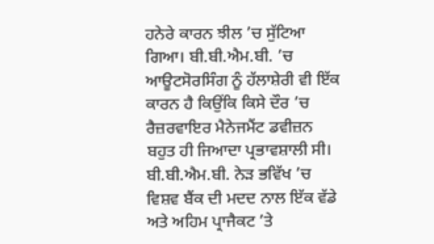ਹਨੇਰੇ ਕਾਰਨ ਝੀਲ ’ਚ ਸੁੱਟਿਆ ਗਿਆ। ਬੀ.ਬੀ.ਐਮ.ਬੀ. ’ਚ ਆਊਟਸੋਰਸਿੰਗ ਨੂੰ ਹੱਲਾਸ਼ੇਰੀ ਵੀ ਇੱਕ ਕਾਰਨ ਹੈ ਕਿਉਂਕਿ ਕਿਸੇ ਦੌਰ ’ਚ ਰੈਜ਼ਰਵਾਇਰ ਮੈਨੇਜਮੈਂਟ ਡਵੀਜ਼ਨ ਬਹੁਤ ਹੀ ਜਿਆਦਾ ਪ੍ਰਭਾਵਸ਼ਾਲੀ ਸੀ। ਬੀ.ਬੀ.ਐਮ.ਬੀ. ਨੇੜ ਭਵਿੱਖ ’ਚ ਵਿਸ਼ਵ ਬੈਂਕ ਦੀ ਮਦਦ ਨਾਲ ਇੱਕ ਵੱਡੇ ਅਤੇ ਅਹਿਮ ਪ੍ਰਾਜੈਕਟ ’ਤੇ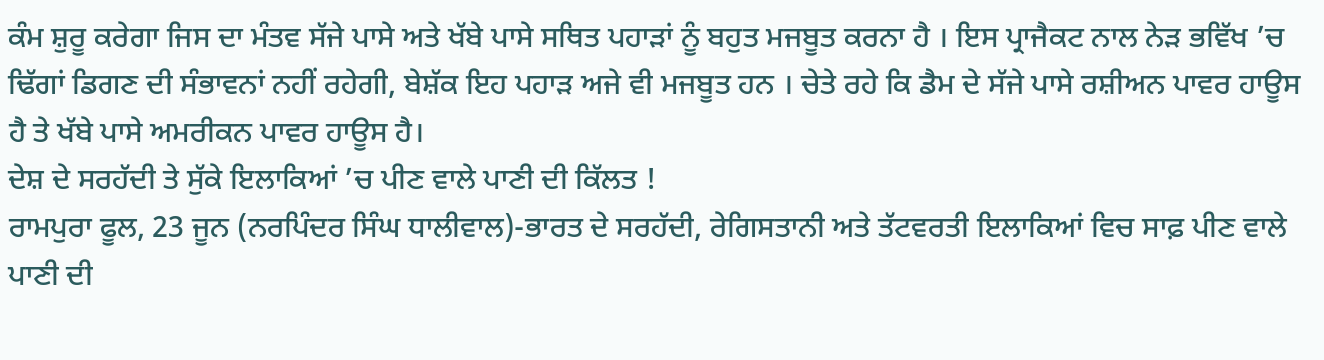ਕੰਮ ਸ਼ੁਰੂ ਕਰੇਗਾ ਜਿਸ ਦਾ ਮੰਤਵ ਸੱਜੇ ਪਾਸੇ ਅਤੇ ਖੱਬੇ ਪਾਸੇ ਸਥਿਤ ਪਹਾੜਾਂ ਨੂੰ ਬਹੁਤ ਮਜਬੂਤ ਕਰਨਾ ਹੈ । ਇਸ ਪ੍ਰਾਜੈਕਟ ਨਾਲ ਨੇੜ ਭਵਿੱਖ ’ਚ ਢਿੱਗਾਂ ਡਿਗਣ ਦੀ ਸੰਭਾਵਨਾਂ ਨਹੀਂ ਰਹੇਗੀ, ਬੇਸ਼ੱਕ ਇਹ ਪਹਾੜ ਅਜੇ ਵੀ ਮਜਬੂਤ ਹਨ । ਚੇਤੇ ਰਹੇ ਕਿ ਡੈਮ ਦੇ ਸੱਜੇ ਪਾਸੇ ਰਸ਼ੀਅਨ ਪਾਵਰ ਹਾਊਸ ਹੈ ਤੇ ਖੱਬੇ ਪਾਸੇ ਅਮਰੀਕਨ ਪਾਵਰ ਹਾਊਸ ਹੈ।
ਦੇਸ਼ ਦੇ ਸਰਹੱਦੀ ਤੇ ਸੁੱਕੇ ਇਲਾਕਿਆਂ ’ਚ ਪੀਣ ਵਾਲੇ ਪਾਣੀ ਦੀ ਕਿੱਲਤ !
ਰਾਮਪੁਰਾ ਫੂਲ, 23 ਜੂਨ (ਨਰਪਿੰਦਰ ਸਿੰਘ ਧਾਲੀਵਾਲ)-ਭਾਰਤ ਦੇ ਸਰਹੱਦੀ, ਰੇਗਿਸਤਾਨੀ ਅਤੇ ਤੱਟਵਰਤੀ ਇਲਾਕਿਆਂ ਵਿਚ ਸਾਫ਼ ਪੀਣ ਵਾਲੇ ਪਾਣੀ ਦੀ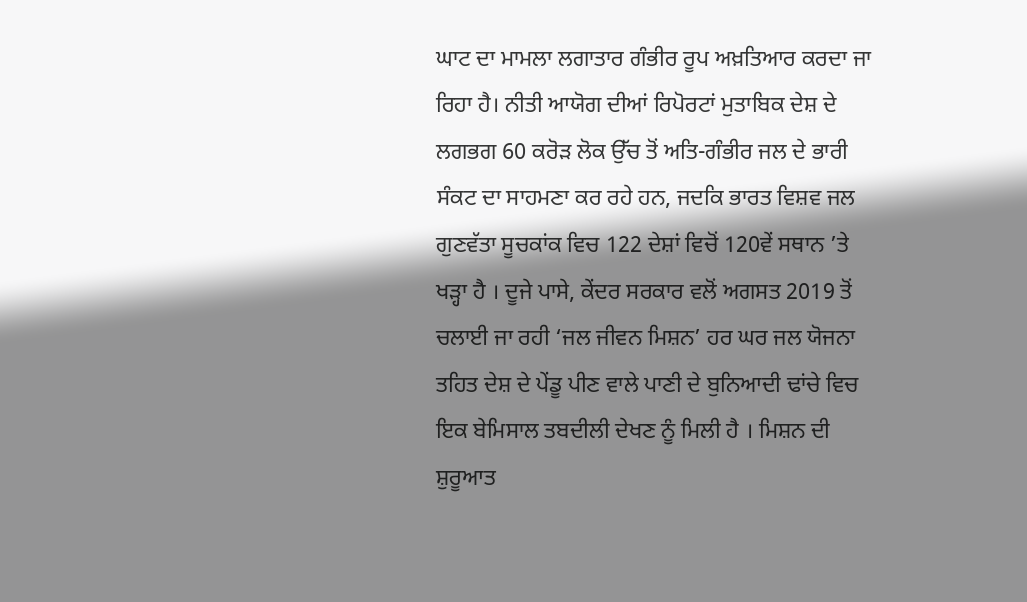ਘਾਟ ਦਾ ਮਾਮਲਾ ਲਗਾਤਾਰ ਗੰਭੀਰ ਰੂਪ ਅਖ਼ਤਿਆਰ ਕਰਦਾ ਜਾ ਰਿਹਾ ਹੈ। ਨੀਤੀ ਆਯੋਗ ਦੀਆਂ ਰਿਪੋਰਟਾਂ ਮੁਤਾਬਿਕ ਦੇਸ਼ ਦੇ ਲਗਭਗ 60 ਕਰੋੜ ਲੋਕ ਉੱਚ ਤੋਂ ਅਤਿ-ਗੰਭੀਰ ਜਲ ਦੇ ਭਾਰੀ ਸੰਕਟ ਦਾ ਸਾਹਮਣਾ ਕਰ ਰਹੇ ਹਨ, ਜਦਕਿ ਭਾਰਤ ਵਿਸ਼ਵ ਜਲ ਗੁਣਵੱਤਾ ਸੂਚਕਾਂਕ ਵਿਚ 122 ਦੇਸ਼ਾਂ ਵਿਚੋਂ 120ਵੇਂ ਸਥਾਨ ’ਤੇ ਖੜ੍ਹਾ ਹੈ । ਦੂਜੇ ਪਾਸੇ, ਕੇਂਦਰ ਸਰਕਾਰ ਵਲੋਂ ਅਗਸਤ 2019 ਤੋਂ ਚਲਾਈ ਜਾ ਰਹੀ ‘ਜਲ ਜੀਵਨ ਮਿਸ਼ਨ’ ਹਰ ਘਰ ਜਲ ਯੋਜਨਾ ਤਹਿਤ ਦੇਸ਼ ਦੇ ਪੇਂਡੂ ਪੀਣ ਵਾਲੇ ਪਾਣੀ ਦੇ ਬੁਨਿਆਦੀ ਢਾਂਚੇ ਵਿਚ ਇਕ ਬੇਮਿਸਾਲ ਤਬਦੀਲੀ ਦੇਖਣ ਨੂੰ ਮਿਲੀ ਹੈ । ਮਿਸ਼ਨ ਦੀ ਸ਼ੁਰੂਆਤ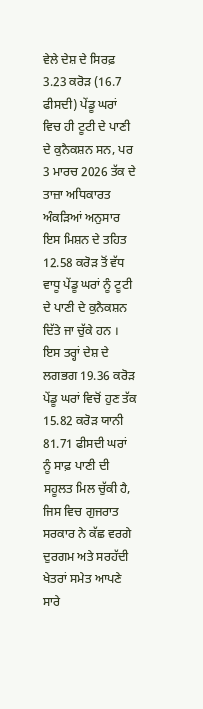ਵੇਲੇ ਦੇਸ਼ ਦੇ ਸਿਰਫ਼ 3.23 ਕਰੋੜ (16.7 ਫੀਸਦੀ) ਪੇਂਡੂ ਘਰਾਂ ਵਿਚ ਹੀ ਟੂਟੀ ਦੇ ਪਾਣੀ ਦੇ ਕੁਨੈਕਸ਼ਨ ਸਨ, ਪਰ 3 ਮਾਰਚ 2026 ਤੱਕ ਦੇ ਤਾਜ਼ਾ ਅਧਿਕਾਰਤ ਅੰਕੜਿਆਂ ਅਨੁਸਾਰ ਇਸ ਮਿਸ਼ਨ ਦੇ ਤਹਿਤ 12.58 ਕਰੋੜ ਤੋਂ ਵੱਧ ਵਾਧੂ ਪੇਂਡੂ ਘਰਾਂ ਨੂੰ ਟੂਟੀ ਦੇ ਪਾਣੀ ਦੇ ਕੁਨੈਕਸ਼ਨ ਦਿੱਤੇ ਜਾ ਚੁੱਕੇ ਹਨ । ਇਸ ਤਰ੍ਹਾਂ ਦੇਸ਼ ਦੇ ਲਗਭਗ 19.36 ਕਰੋੜ ਪੇਂਡੂ ਘਰਾਂ ਵਿਚੋਂ ਹੁਣ ਤੱਕ 15.82 ਕਰੋੜ ਯਾਨੀ 81.71 ਫੀਸਦੀ ਘਰਾਂ ਨੂੰ ਸਾਫ਼ ਪਾਣੀ ਦੀ ਸਹੂਲਤ ਮਿਲ ਚੁੱਕੀ ਹੈ, ਜਿਸ ਵਿਚ ਗੁਜਰਾਤ ਸਰਕਾਰ ਨੇ ਕੱਛ ਵਰਗੇ ਦੁਰਗਮ ਅਤੇ ਸਰਹੱਦੀ ਖੇਤਰਾਂ ਸਮੇਤ ਆਪਣੇ ਸਾਰੇ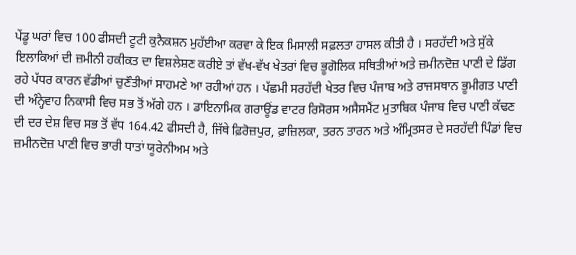ਪੇਂਡੂ ਘਰਾਂ ਵਿਚ 100 ਫੀਸਦੀ ਟੂਟੀ ਕੁਨੈਕਸ਼ਨ ਮੁਹੱਈਆ ਕਰਵਾ ਕੇ ਇਕ ਮਿਸਾਲੀ ਸਫ਼ਲਤਾ ਹਾਸਲ ਕੀਤੀ ਹੈ । ਸਰਹੱਦੀ ਅਤੇ ਸੁੱਕੇ ਇਲਾਕਿਆਂ ਦੀ ਜ਼ਮੀਨੀ ਹਕੀਕਤ ਦਾ ਵਿਸ਼ਲੇਸ਼ਣ ਕਰੀਏ ਤਾਂ ਵੱਖ-ਵੱਖ ਖੇਤਰਾਂ ਵਿਚ ਭੂਗੋਲਿਕ ਸਥਿਤੀਆਂ ਅਤੇ ਜ਼ਮੀਨਦੋਜ਼ ਪਾਣੀ ਦੇ ਡਿੱਗ ਰਹੇ ਪੱਧਰ ਕਾਰਨ ਵੱਡੀਆਂ ਚੁਣੌਤੀਆਂ ਸਾਹਮਣੇ ਆ ਰਹੀਆਂ ਹਨ । ਪੱਛਮੀ ਸਰਹੱਦੀ ਖੇਤਰ ਵਿਚ ਪੰਜਾਬ ਅਤੇ ਰਾਜਸਥਾਨ ਭੂਮੀਗਤ ਪਾਣੀ ਦੀ ਅੰਨ੍ਹੇਵਾਹ ਨਿਕਾਸੀ ਵਿਚ ਸਭ ਤੋਂ ਅੱਗੇ ਹਨ । ਡਾਇਨਾਮਿਕ ਗਰਾਊਂਡ ਵਾਟਰ ਰਿਸੋਰਸ ਅਸੈਸਮੈਂਟ ਮੁਤਾਬਿਕ ਪੰਜਾਬ ਵਿਚ ਪਾਣੀ ਕੱਢਣ ਦੀ ਦਰ ਦੇਸ਼ ਵਿਚ ਸਭ ਤੋਂ ਵੱਧ 164.42 ਫੀਸਦੀ ਹੈ, ਜਿੱਥੇ ਫ਼ਿਰੋਜ਼ਪੁਰ, ਫ਼ਾਜ਼ਿਲਕਾ, ਤਰਨ ਤਾਰਨ ਅਤੇ ਅੰਮ੍ਰਿਤਸਰ ਦੇ ਸਰਹੱਦੀ ਪਿੰਡਾਂ ਵਿਚ ਜ਼ਮੀਨਦੋਜ਼ ਪਾਣੀ ਵਿਚ ਭਾਰੀ ਧਾਤਾਂ ਯੂਰੇਨੀਅਮ ਅਤੇ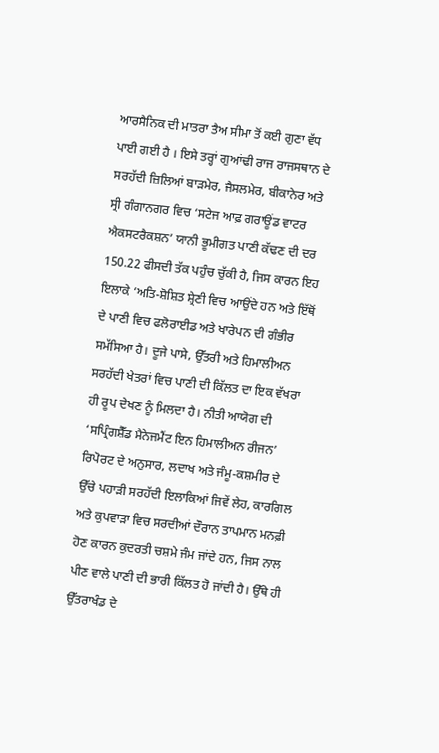ਆਰਸੈਨਿਕ ਦੀ ਮਾਤਰਾ ਤੈਅ ਸੀਮਾ ਤੋਂ ਕਈ ਗੁਣਾ ਵੱਧ ਪਾਈ ਗਈ ਹੈ । ਇਸੇ ਤਰ੍ਹਾਂ ਗੁਆਂਢੀ ਰਾਜ ਰਾਜਸਥਾਨ ਦੇ ਸਰਹੱਦੀ ਜ਼ਿਲਿਆਂ ਬਾੜਮੇਰ, ਜੈਸਲਮੇਰ, ਬੀਕਾਨੇਰ ਅਤੇ ਸ੍ਰੀ ਗੰਗਾਨਗਰ ਵਿਚ ‘ਸਟੇਜ ਆਫ਼ ਗਰਾਊਂਡ ਵਾਟਰ ਐਕਸਟਰੈਕਸ਼ਨ’ ਯਾਨੀ ਭੂਮੀਗਤ ਪਾਣੀ ਕੱਢਣ ਦੀ ਦਰ 150.22 ਫੀਸਦੀ ਤੱਕ ਪਹੁੰਚ ਚੁੱਕੀ ਹੈ, ਜਿਸ ਕਾਰਨ ਇਹ ਇਲਾਕੇ ‘ਅਤਿ-ਸ਼ੋਸ਼ਿਤ ਸ਼੍ਰੇਣੀ ਵਿਚ ਆਉਂਦੇ ਹਨ ਅਤੇ ਇੱਥੋਂ ਦੇ ਪਾਣੀ ਵਿਚ ਫਲੋਰਾਈਡ ਅਤੇ ਖਾਰੇਪਨ ਦੀ ਗੰਭੀਰ ਸਮੱਸਿਆ ਹੈ। ਦੂਜੇ ਪਾਸੇ, ਉੱਤਰੀ ਅਤੇ ਹਿਮਾਲੀਅਨ ਸਰਹੱਦੀ ਖੇਤਰਾਂ ਵਿਚ ਪਾਣੀ ਦੀ ਕਿੱਲਤ ਦਾ ਇਕ ਵੱਖਰਾ ਹੀ ਰੂਪ ਦੇਖਣ ਨੂੰ ਮਿਲਦਾ ਹੈ। ਨੀਤੀ ਆਯੋਗ ਦੀ ‘ਸਪ੍ਰਿੰਗਸ਼ੈੱਡ ਮੈਨੇਜਮੈਂਟ ਇਨ ਹਿਮਾਲੀਅਨ ਰੀਜਨ’ ਰਿਪੋਰਟ ਦੇ ਅਨੁਸਾਰ, ਲਦਾਖ ਅਤੇ ਜੰਮੂ-ਕਸ਼ਮੀਰ ਦੇ ਉੱਚੇ ਪਹਾੜੀ ਸਰਹੱਦੀ ਇਲਾਕਿਆਂ ਜਿਵੇਂ ਲੇਹ, ਕਾਰਗਿਲ ਅਤੇ ਕੁਪਵਾੜਾ ਵਿਚ ਸਰਦੀਆਂ ਦੌਰਾਨ ਤਾਪਮਾਨ ਮਨਫ਼ੀ ਹੋਣ ਕਾਰਨ ਕੁਦਰਤੀ ਚਸ਼ਮੇ ਜੰਮ ਜਾਂਦੇ ਹਨ, ਜਿਸ ਨਾਲ ਪੀਣ ਵਾਲੇ ਪਾਣੀ ਦੀ ਭਾਰੀ ਕਿੱਲਤ ਹੋ ਜਾਂਦੀ ਹੈ। ਉੱਥੇ ਹੀ ਉੱਤਰਾਖੰਡ ਦੇ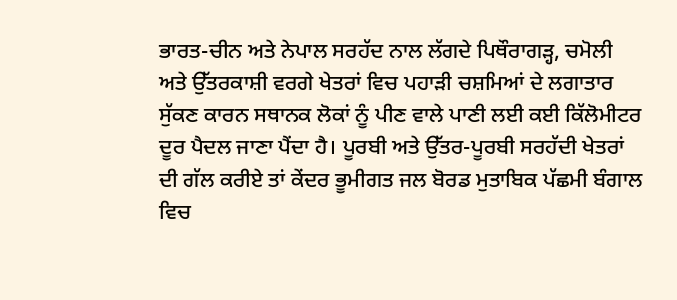ਭਾਰਤ-ਚੀਨ ਅਤੇ ਨੇਪਾਲ ਸਰਹੱਦ ਨਾਲ ਲੱਗਦੇ ਪਿਥੌਰਾਗੜ੍ਹ, ਚਮੋਲੀ ਅਤੇ ਉੱਤਰਕਾਸ਼ੀ ਵਰਗੇ ਖੇਤਰਾਂ ਵਿਚ ਪਹਾੜੀ ਚਸ਼ਮਿਆਂ ਦੇ ਲਗਾਤਾਰ ਸੁੱਕਣ ਕਾਰਨ ਸਥਾਨਕ ਲੋਕਾਂ ਨੂੰ ਪੀਣ ਵਾਲੇ ਪਾਣੀ ਲਈ ਕਈ ਕਿੱਲੋਮੀਟਰ ਦੂਰ ਪੈਦਲ ਜਾਣਾ ਪੈਂਦਾ ਹੈ। ਪੂਰਬੀ ਅਤੇ ਉੱਤਰ-ਪੂਰਬੀ ਸਰਹੱਦੀ ਖੇਤਰਾਂ ਦੀ ਗੱਲ ਕਰੀਏ ਤਾਂ ਕੇਂਦਰ ਭੂਮੀਗਤ ਜਲ ਬੋਰਡ ਮੁਤਾਬਿਕ ਪੱਛਮੀ ਬੰਗਾਲ ਵਿਚ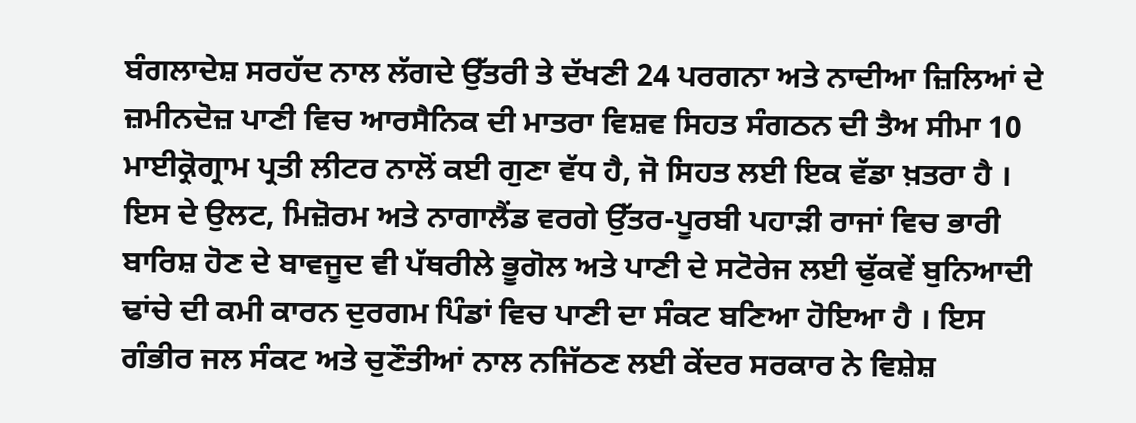ਬੰਗਲਾਦੇਸ਼ ਸਰਹੱਦ ਨਾਲ ਲੱਗਦੇ ਉੱਤਰੀ ਤੇ ਦੱਖਣੀ 24 ਪਰਗਨਾ ਅਤੇ ਨਾਦੀਆ ਜ਼ਿਲਿਆਂ ਦੇ ਜ਼ਮੀਨਦੋਜ਼ ਪਾਣੀ ਵਿਚ ਆਰਸੈਨਿਕ ਦੀ ਮਾਤਰਾ ਵਿਸ਼ਵ ਸਿਹਤ ਸੰਗਠਨ ਦੀ ਤੈਅ ਸੀਮਾ 10 ਮਾਈਕ੍ਰੋਗ੍ਰਾਮ ਪ੍ਰਤੀ ਲੀਟਰ ਨਾਲੋਂ ਕਈ ਗੁਣਾ ਵੱਧ ਹੈ, ਜੋ ਸਿਹਤ ਲਈ ਇਕ ਵੱਡਾ ਖ਼ਤਰਾ ਹੈ । ਇਸ ਦੇ ਉਲਟ, ਮਿਜ਼ੋਰਮ ਅਤੇ ਨਾਗਾਲੈਂਡ ਵਰਗੇ ਉੱਤਰ-ਪੂਰਬੀ ਪਹਾੜੀ ਰਾਜਾਂ ਵਿਚ ਭਾਰੀ ਬਾਰਿਸ਼ ਹੋਣ ਦੇ ਬਾਵਜੂਦ ਵੀ ਪੱਥਰੀਲੇ ਭੂਗੋਲ ਅਤੇ ਪਾਣੀ ਦੇ ਸਟੋਰੇਜ ਲਈ ਢੁੱਕਵੇਂ ਬੁਨਿਆਦੀ ਢਾਂਚੇ ਦੀ ਕਮੀ ਕਾਰਨ ਦੁਰਗਮ ਪਿੰਡਾਂ ਵਿਚ ਪਾਣੀ ਦਾ ਸੰਕਟ ਬਣਿਆ ਹੋਇਆ ਹੈ । ਇਸ ਗੰਭੀਰ ਜਲ ਸੰਕਟ ਅਤੇ ਚੁਣੌਤੀਆਂ ਨਾਲ ਨਜਿੱਠਣ ਲਈ ਕੇਂਦਰ ਸਰਕਾਰ ਨੇ ਵਿਸ਼ੇਸ਼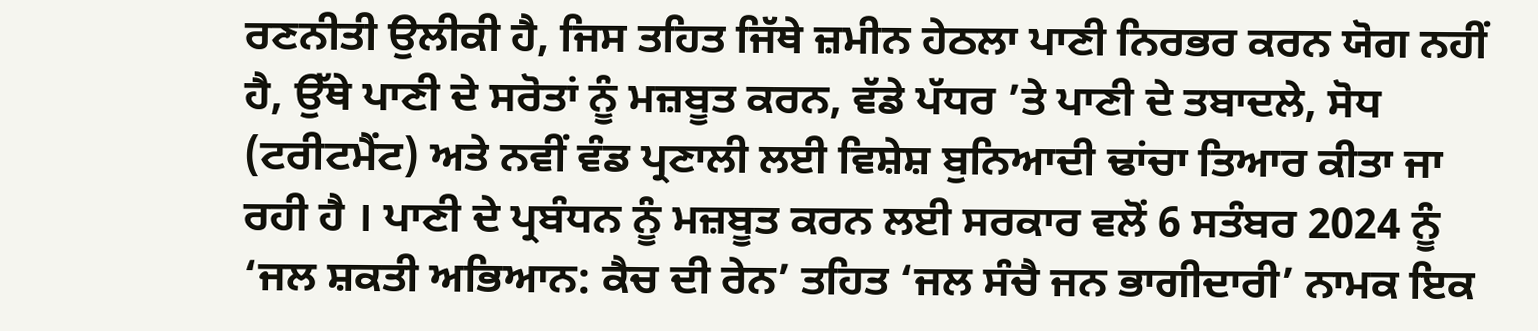ਰਣਨੀਤੀ ਉਲੀਕੀ ਹੈ, ਜਿਸ ਤਹਿਤ ਜਿੱਥੇ ਜ਼ਮੀਨ ਹੇਠਲਾ ਪਾਣੀ ਨਿਰਭਰ ਕਰਨ ਯੋਗ ਨਹੀਂ ਹੈ, ਉੱਥੇ ਪਾਣੀ ਦੇ ਸਰੋਤਾਂ ਨੂੰ ਮਜ਼ਬੂਤ ਕਰਨ, ਵੱਡੇ ਪੱਧਰ ’ਤੇ ਪਾਣੀ ਦੇ ਤਬਾਦਲੇ, ਸੋਧ (ਟਰੀਟਮੈਂਟ) ਅਤੇ ਨਵੀਂ ਵੰਡ ਪ੍ਰਣਾਲੀ ਲਈ ਵਿਸ਼ੇਸ਼ ਬੁਨਿਆਦੀ ਢਾਂਚਾ ਤਿਆਰ ਕੀਤਾ ਜਾ ਰਹੀ ਹੈ । ਪਾਣੀ ਦੇ ਪ੍ਰਬੰਧਨ ਨੂੰ ਮਜ਼ਬੂਤ ਕਰਨ ਲਈ ਸਰਕਾਰ ਵਲੋਂ 6 ਸਤੰਬਰ 2024 ਨੂੰ ‘ਜਲ ਸ਼ਕਤੀ ਅਭਿਆਨ: ਕੈਚ ਦੀ ਰੇਨ’ ਤਹਿਤ ‘ਜਲ ਸੰਚੈ ਜਨ ਭਾਗੀਦਾਰੀ’ ਨਾਮਕ ਇਕ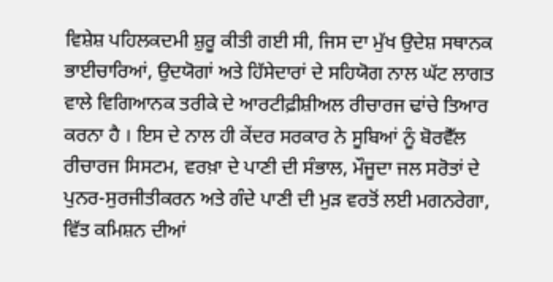ਵਿਸ਼ੇਸ਼ ਪਹਿਲਕਦਮੀ ਸ਼ੁਰੂ ਕੀਤੀ ਗਈ ਸੀ, ਜਿਸ ਦਾ ਮੁੱਖ ਉਦੇਸ਼ ਸਥਾਨਕ ਭਾਈਚਾਰਿਆਂ, ਉਦਯੋਗਾਂ ਅਤੇ ਹਿੱਸੇਦਾਰਾਂ ਦੇ ਸਹਿਯੋਗ ਨਾਲ ਘੱਟ ਲਾਗਤ ਵਾਲੇ ਵਿਗਿਆਨਕ ਤਰੀਕੇ ਦੇ ਆਰਟੀਫ਼ੀਸ਼ੀਅਲ ਰੀਚਾਰਜ ਢਾਂਚੇ ਤਿਆਰ ਕਰਨਾ ਹੈ । ਇਸ ਦੇ ਨਾਲ ਹੀ ਕੇਂਦਰ ਸਰਕਾਰ ਨੇ ਸੂਬਿਆਂ ਨੂੰ ਬੋਰਵੈੱਲ ਰੀਚਾਰਜ ਸਿਸਟਮ, ਵਰਖ਼ਾ ਦੇ ਪਾਣੀ ਦੀ ਸੰਭਾਲ, ਮੌਜੂਦਾ ਜਲ ਸਰੋਤਾਂ ਦੇ ਪੁਨਰ-ਸੁਰਜੀਤੀਕਰਨ ਅਤੇ ਗੰਦੇ ਪਾਣੀ ਦੀ ਮੁੜ ਵਰਤੋਂ ਲਈ ਮਗਨਰੇਗਾ, ਵਿੱਤ ਕਮਿਸ਼ਨ ਦੀਆਂ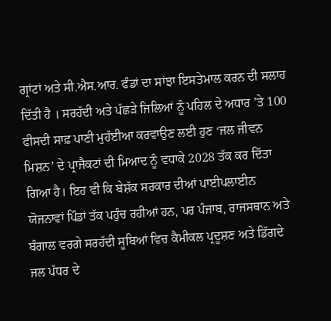ਗ੍ਰਾਂਟਾਂ ਅਤੇ ਸੀ.ਐਸ.ਆਰ. ਫੰਡਾਂ ਦਾ ਸਾਂਝਾ ਇਸਤੇਮਾਲ ਕਰਨ ਦੀ ਸਲਾਹ ਦਿੱਤੀ ਹੈ । ਸਰਹੱਦੀ ਅਤੇ ਪੱਛੜੇ ਜਿਲਿਆਂ ਨੂੰ ਪਹਿਲ ਦੇ ਅਧਾਰ ’ਤੇ 100 ਫੀਸਦੀ ਸਾਫ਼ ਪਾਣੀ ਮੁਹੱਈਆ ਕਰਵਾਉਣ ਲਈ ਹੁਣ ‘ਜਲ ਜੀਵਨ ਮਿਸ਼ਨ’ ਦੇ ਪ੍ਰਾਜੈਕਟਾਂ ਦੀ ਮਿਆਦ ਨੂੰ ਵਧਾਕੇ 2028 ਤੱਕ ਕਰ ਦਿੱਤਾ ਗਿਆ ਹੈ। ਇਹ ਵੀ ਕਿ ਬੇਸ਼ੱਕ ਸਰਕਾਰ ਦੀਆਂ ਪਾਈਪਲਾਈਨ ਯੋਜਨਾਵਾਂ ਪਿੰਡਾਂ ਤੱਕ ਪਹੁੰਚ ਰਹੀਆਂ ਹਨ, ਪਰ ਪੰਜਾਬ, ਰਾਜਸਥਾਨ ਅਤੇ ਬੰਗਾਲ ਵਰਗੇ ਸਰਹੱਦੀ ਸੂਬਿਆਂ ਵਿਚ ਕੈਮੀਕਲ ਪ੍ਰਦੂਸ਼ਣ ਅਤੇ ਡਿੱਗਦੇ ਜਲ ਪੱਧਰ ਦੇ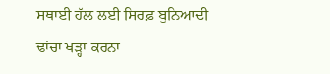ਸਥਾਈ ਹੱਲ ਲਈ ਸਿਰਫ਼ ਬੁਨਿਆਦੀ ਢਾਂਚਾ ਖੜ੍ਹਾ ਕਰਨਾ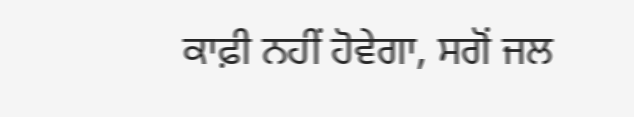ਕਾਫ਼ੀ ਨਹੀਂ ਹੋਵੇਗਾ, ਸਗੋਂ ਜਲ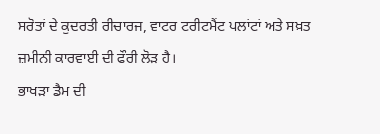ਸਰੋਤਾਂ ਦੇ ਕੁਦਰਤੀ ਰੀਚਾਰਜ, ਵਾਟਰ ਟਰੀਟਮੈਂਟ ਪਲਾਂਟਾਂ ਅਤੇ ਸਖ਼ਤ ਜ਼ਮੀਨੀ ਕਾਰਵਾਈ ਦੀ ਫੌਰੀ ਲੋੜ ਹੈ।
ਭਾਖੜਾ ਡੈਮ ਦੀ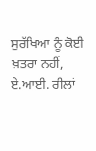ਸੁਰੱਖਿਆ ਨੂੰ ਕੋਈ ਖ਼ਤਰਾ ਨਹੀਂ, ਏ.ਆਈ. ਰੀਲਾਂ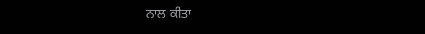ਨਾਲ ਕੀਤਾ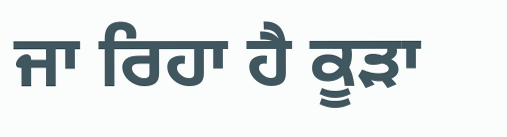ਜਾ ਰਿਹਾ ਹੈ ਕੂੜਾ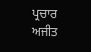ਪ੍ਰਚਾਰ
ਅਜੀਤ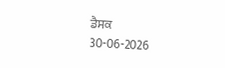ਡੈਸਕ
30-06-2026